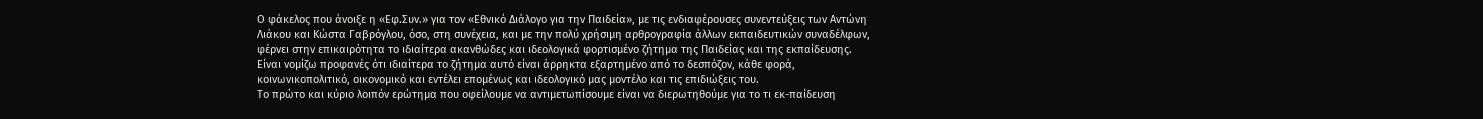Ο φάκελος που άνοιξε η «Εφ.Συν.» για τον «Εθνικό Διάλογο για την Παιδεία», με τις ενδιαφέρουσες συνεντεύξεις των Αντώνη Λιάκου και Κώστα Γαβρόγλου, όσο, στη συνέχεια, και με την πολύ χρήσιμη αρθρογραφία άλλων εκπαιδευτικών συναδέλφων, φέρνει στην επικαιρότητα το ιδιαίτερα ακανθώδες και ιδεολογικά φορτισμένο ζήτημα της Παιδείας και της εκπαίδευσης.
Είναι νομίζω προφανές ότι ιδιαίτερα το ζήτημα αυτό είναι άρρηκτα εξαρτημένο από το δεσπόζον, κάθε φορά, κοινωνικοπολιτικό, οικονομικό και εντέλει επομένως και ιδεολογικό μας μοντέλο και τις επιδιώξεις του.
Το πρώτο και κύριο λοιπόν ερώτημα που οφείλουμε να αντιμετωπίσουμε είναι να διερωτηθούμε για το τι εκ-παίδευση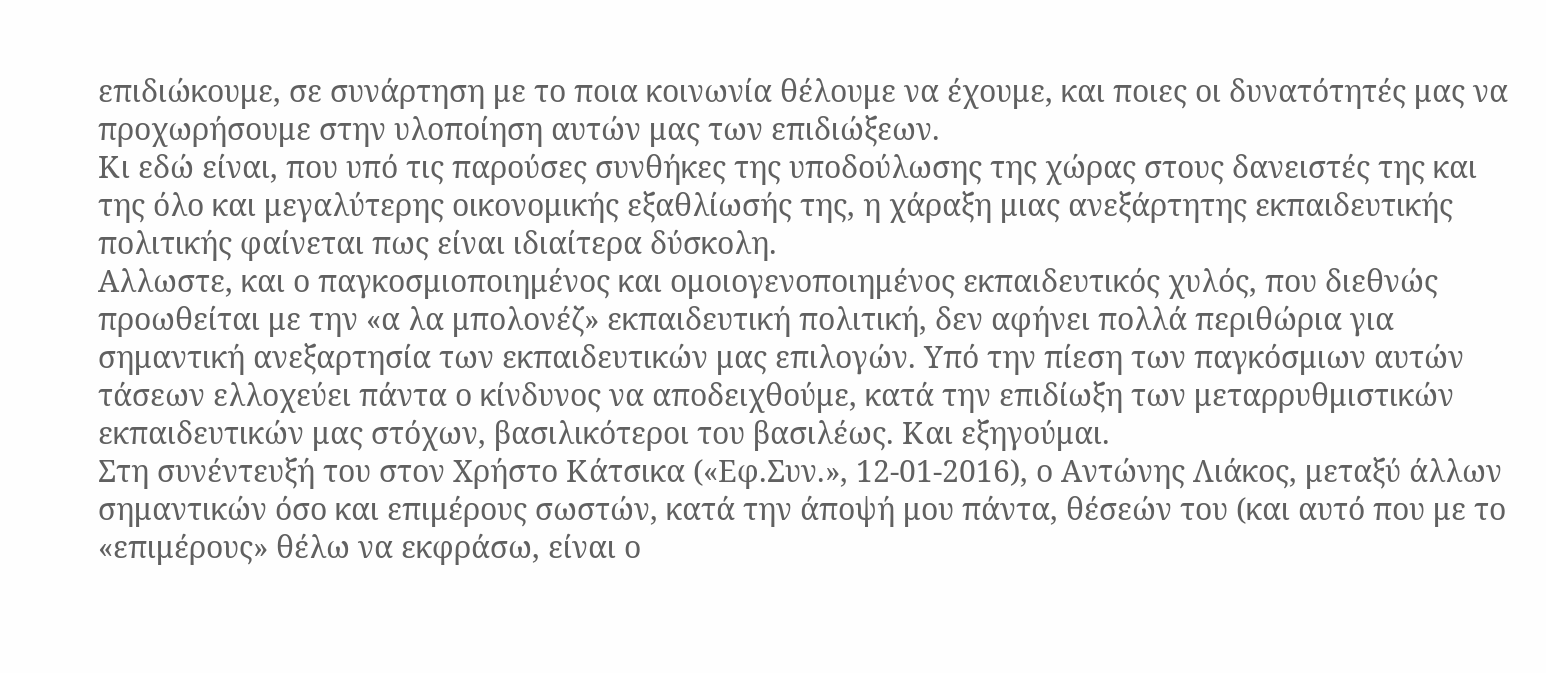επιδιώκουμε, σε συνάρτηση με το ποια κοινωνία θέλουμε να έχουμε, και ποιες οι δυνατότητές μας να προχωρήσουμε στην υλοποίηση αυτών μας των επιδιώξεων.
Κι εδώ είναι, που υπό τις παρούσες συνθήκες της υποδούλωσης της χώρας στους δανειστές της και της όλο και μεγαλύτερης οικονομικής εξαθλίωσής της, η χάραξη μιας ανεξάρτητης εκπαιδευτικής πολιτικής φαίνεται πως είναι ιδιαίτερα δύσκολη.
Αλλωστε, και ο παγκοσμιοποιημένος και ομοιογενοποιημένος εκπαιδευτικός χυλός, που διεθνώς προωθείται με την «α λα μπολονέζ» εκπαιδευτική πολιτική, δεν αφήνει πολλά περιθώρια για σημαντική ανεξαρτησία των εκπαιδευτικών μας επιλογών. Υπό την πίεση των παγκόσμιων αυτών τάσεων ελλοχεύει πάντα ο κίνδυνος να αποδειχθούμε, κατά την επιδίωξη των μεταρρυθμιστικών εκπαιδευτικών μας στόχων, βασιλικότεροι του βασιλέως. Και εξηγούμαι.
Στη συνέντευξή του στον Χρήστο Κάτσικα («Εφ.Συν.», 12-01-2016), ο Αντώνης Λιάκος, μεταξύ άλλων σημαντικών όσο και επιμέρους σωστών, κατά την άποψή μου πάντα, θέσεών του (και αυτό που με το «επιμέρους» θέλω να εκφράσω, είναι ο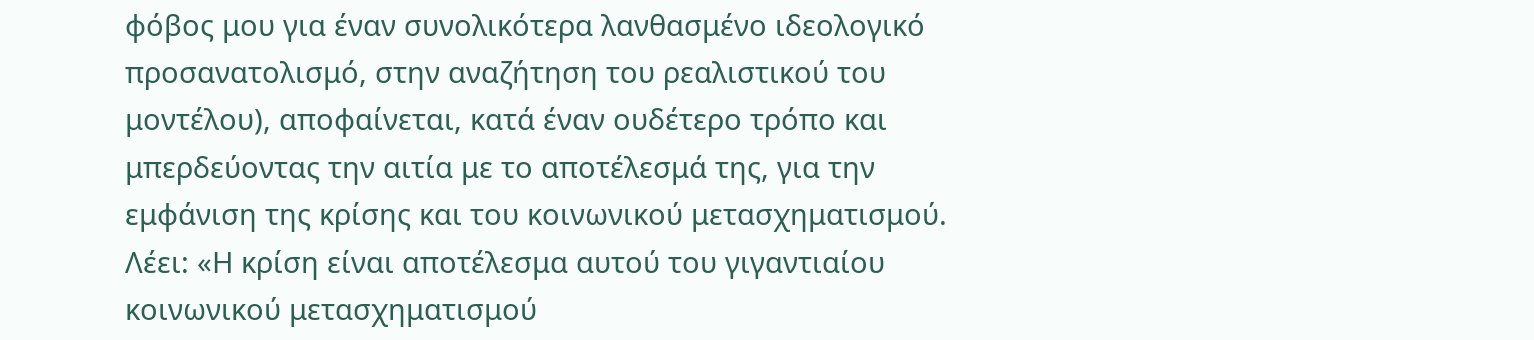φόβος μου για έναν συνολικότερα λανθασμένο ιδεολογικό προσανατολισμό, στην αναζήτηση του ρεαλιστικού του μοντέλου), αποφαίνεται, κατά έναν ουδέτερο τρόπο και μπερδεύοντας την αιτία με το αποτέλεσμά της, για την εμφάνιση της κρίσης και του κοινωνικού μετασχηματισμού.
Λέει: «Η κρίση είναι αποτέλεσμα αυτού του γιγαντιαίου κοινωνικού μετασχηματισμού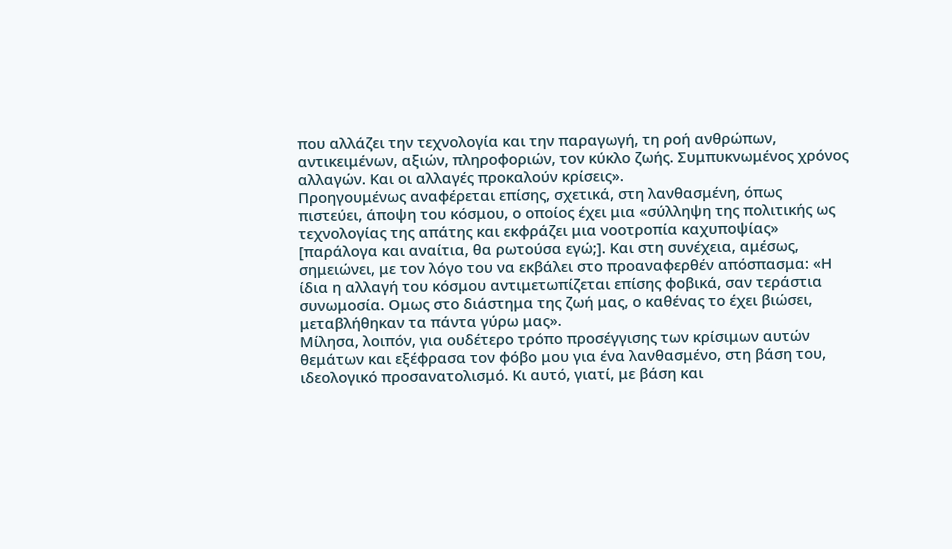που αλλάζει την τεχνολογία και την παραγωγή, τη ροή ανθρώπων, αντικειμένων, αξιών, πληροφοριών, τον κύκλο ζωής. Συμπυκνωμένος χρόνος αλλαγών. Και οι αλλαγές προκαλούν κρίσεις».
Προηγουμένως αναφέρεται επίσης, σχετικά, στη λανθασμένη, όπως πιστεύει, άποψη του κόσμου, ο οποίος έχει μια «σύλληψη της πολιτικής ως τεχνολογίας της απάτης και εκφράζει μια νοοτροπία καχυποψίας» [παράλογα και αναίτια, θα ρωτούσα εγώ;]. Και στη συνέχεια, αμέσως, σημειώνει, με τον λόγο του να εκβάλει στο προαναφερθέν απόσπασμα: «Η ίδια η αλλαγή του κόσμου αντιμετωπίζεται επίσης φοβικά, σαν τεράστια συνωμοσία. Ομως στο διάστημα της ζωή μας, ο καθένας το έχει βιώσει, μεταβλήθηκαν τα πάντα γύρω μας».
Μίλησα, λοιπόν, για ουδέτερο τρόπο προσέγγισης των κρίσιμων αυτών θεμάτων και εξέφρασα τον φόβο μου για ένα λανθασμένο, στη βάση του, ιδεολογικό προσανατολισμό. Κι αυτό, γιατί, με βάση και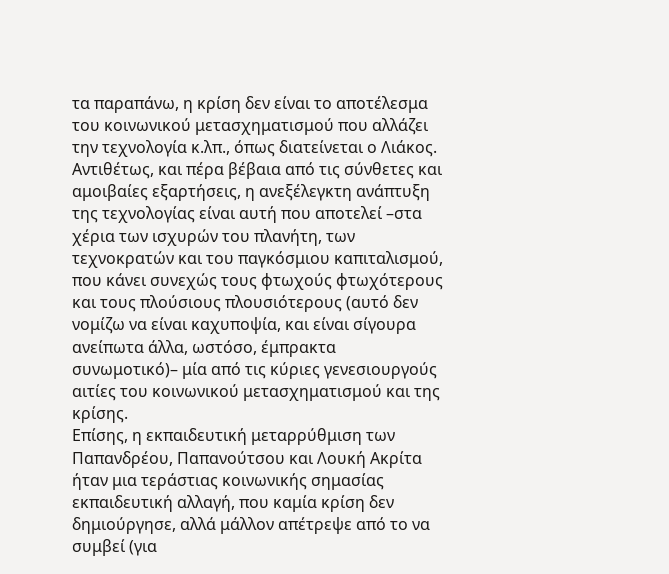τα παραπάνω, η κρίση δεν είναι το αποτέλεσμα του κοινωνικού μετασχηματισμού που αλλάζει την τεχνολογία κ.λπ., όπως διατείνεται ο Λιάκος.
Αντιθέτως, και πέρα βέβαια από τις σύνθετες και αμοιβαίες εξαρτήσεις, η ανεξέλεγκτη ανάπτυξη της τεχνολογίας είναι αυτή που αποτελεί –στα χέρια των ισχυρών του πλανήτη, των τεχνοκρατών και του παγκόσμιου καπιταλισμού, που κάνει συνεχώς τους φτωχούς φτωχότερους και τους πλούσιους πλουσιότερους (αυτό δεν νομίζω να είναι καχυποψία, και είναι σίγουρα ανείπωτα άλλα, ωστόσο, έμπρακτα συνωμοτικό)– μία από τις κύριες γενεσιουργούς αιτίες του κοινωνικού μετασχηματισμού και της κρίσης.
Επίσης, η εκπαιδευτική μεταρρύθμιση των Παπανδρέου, Παπανούτσου και Λουκή Ακρίτα ήταν μια τεράστιας κοινωνικής σημασίας εκπαιδευτική αλλαγή, που καμία κρίση δεν δημιούργησε, αλλά μάλλον απέτρεψε από το να συμβεί (για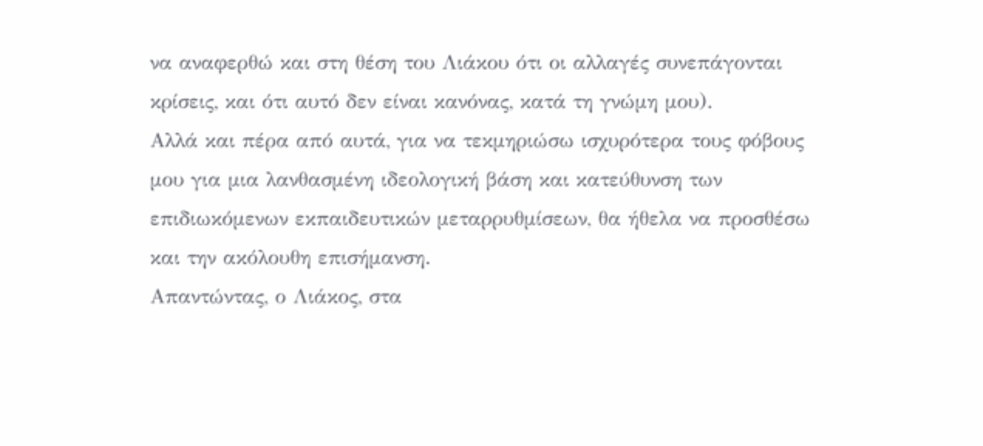να αναφερθώ και στη θέση του Λιάκου ότι οι αλλαγές συνεπάγονται κρίσεις, και ότι αυτό δεν είναι κανόνας, κατά τη γνώμη μου).
Αλλά και πέρα από αυτά, για να τεκμηριώσω ισχυρότερα τους φόβους μου για μια λανθασμένη ιδεολογική βάση και κατεύθυνση των επιδιωκόμενων εκπαιδευτικών μεταρρυθμίσεων, θα ήθελα να προσθέσω και την ακόλουθη επισήμανση.
Απαντώντας, ο Λιάκος, στα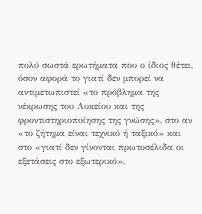πολύ σωστά ερωτήματα που ο ίδιος θέτει, όσον αφορά το γιατί δεν μπορεί να αντιμετωπιστεί «το πρόβλημα της νέκρωσης του Λυκείου και της φροντιστηριοποίησης της γνώσης», στο αν «το ζήτημα είναι τεχνικό ή ταξικό» και στο «γιατί δεν γίνονται πρωτοσέλιδα οι εξετάσεις στο εξωτερικό»,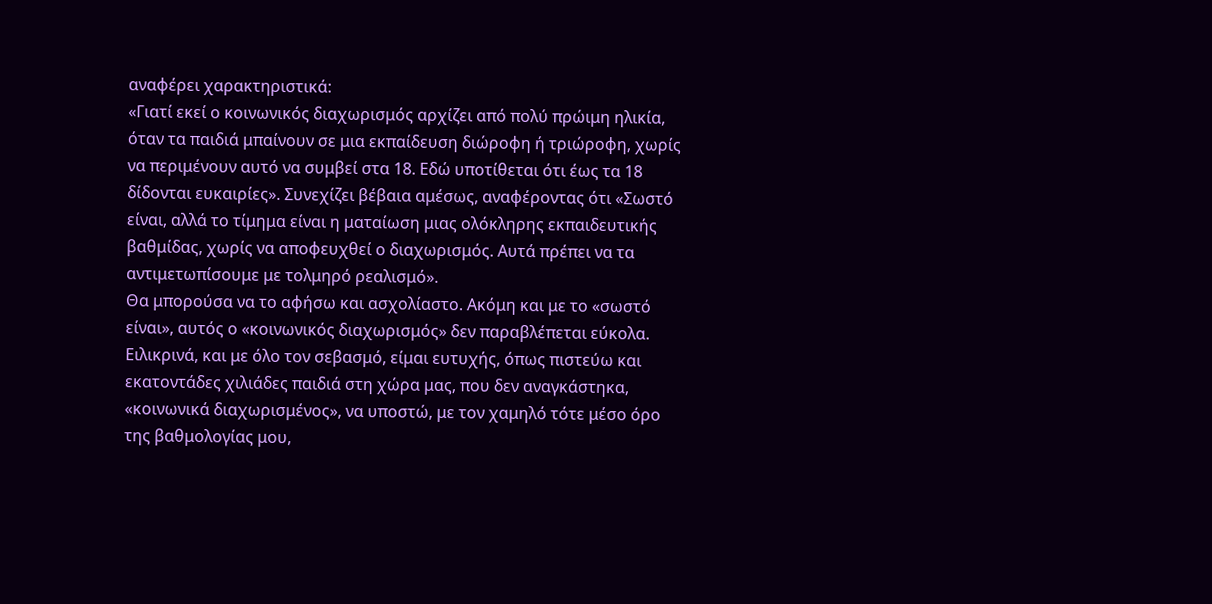αναφέρει χαρακτηριστικά:
«Γιατί εκεί ο κοινωνικός διαχωρισμός αρχίζει από πολύ πρώιμη ηλικία, όταν τα παιδιά μπαίνουν σε μια εκπαίδευση διώροφη ή τριώροφη, χωρίς να περιμένουν αυτό να συμβεί στα 18. Εδώ υποτίθεται ότι έως τα 18 δίδονται ευκαιρίες». Συνεχίζει βέβαια αμέσως, αναφέροντας ότι «Σωστό είναι, αλλά το τίμημα είναι η ματαίωση μιας ολόκληρης εκπαιδευτικής βαθμίδας, χωρίς να αποφευχθεί ο διαχωρισμός. Αυτά πρέπει να τα αντιμετωπίσουμε με τολμηρό ρεαλισμό».
Θα μπορούσα να το αφήσω και ασχολίαστο. Ακόμη και με το «σωστό είναι», αυτός ο «κοινωνικός διαχωρισμός» δεν παραβλέπεται εύκολα. Ειλικρινά, και με όλο τον σεβασμό, είμαι ευτυχής, όπως πιστεύω και εκατοντάδες χιλιάδες παιδιά στη χώρα μας, που δεν αναγκάστηκα, «κοινωνικά διαχωρισμένος», να υποστώ, με τον χαμηλό τότε μέσο όρο της βαθμολογίας μου,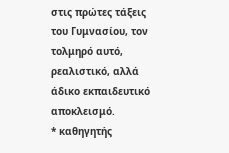στις πρώτες τάξεις του Γυμνασίου, τον τολμηρό αυτό, ρεαλιστικό, αλλά άδικο εκπαιδευτικό αποκλεισμό.
* καθηγητής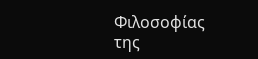Φιλοσοφίας της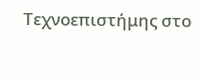Τεχνοεπιστήμης στο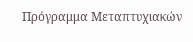Πρόγραμμα Μεταπτυχιακών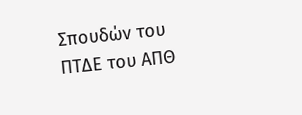Σπουδών του ΠΤΔΕ του ΑΠΘ